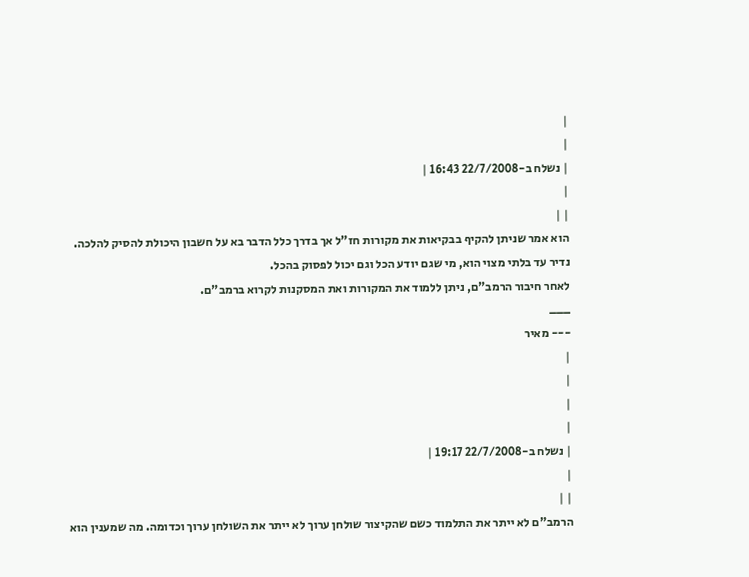|
|
| נשלח ב-22/7/2008 16:43 |
|
| |
הוא אמר שניתן להקיף בבקיאות את מקורות חז"ל אך בדרך כלל הדבר בא על חשבון היכולת להסיק להלכה.
נדיר עד בלתי מצוי הוא, מי שגם יודע הכל וגם יכול לפסוק בהכל.
לאחר חיבור הרמב"ם, ניתן ללמוד את המקורות ואת המסקנות לקרוא ברמב"ם.
___
--- מאיר
|
|
|
|
| נשלח ב-22/7/2008 19:17 |
|
| |
הרמב"ם לא ייתר את התלמוד כשם שהקיצור שולחן ערוך לא ייתר את השולחן ערוך וכדומה. מה שמענין הוא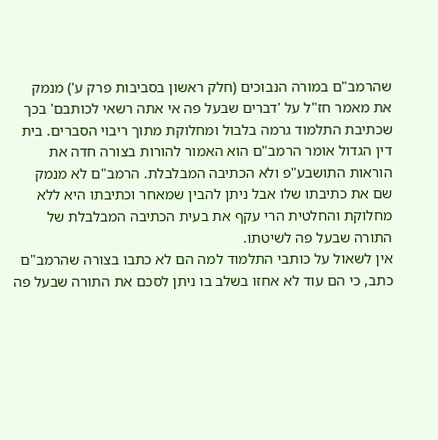שהרמב"ם במורה הנבוכים (חלק ראשון בסביבות פרק ע') מנמק את מאמר חז"ל על 'דברים שבעל פה אי אתה רשאי לכותבם' בכך שכתיבת התלמוד גרמה בלבול ומחלוקת מתוך ריבוי הסברים. בית דין הגדול אומר הרמב"ם הוא האמור להורות בצורה חדה את הוראות התושבע"פ ולא הכתיבה המבלבלת. הרמב"ם לא מנמק שם את כתיבתו שלו אבל ניתן להבין שמאחר וכתיבתו היא ללא מחלוקת והחלטית הרי עקף את בעית הכתיבה המבלבלת של התורה שבעל פה לשיטתו.
אין לשאול על כותבי התלמוד למה הם לא כתבו בצורה שהרמב"ם כתב, כי הם עוד לא אחזו בשלב בו ניתן לסכם את התורה שבעל פה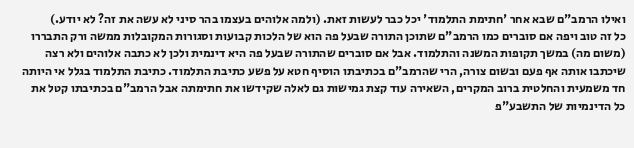ואילו הרמב"ם שבא אחר 'חתימת התלמוד' יכל כבר לעשות זאת. (ולמה אלוהים בעצמו בהר סיני לא עשה את זה? לא יודע.)
כל זה טוב ויפה אם סוברים כמו הרמב"ם שתוכן התורה שבעל פה הוא של הלכות קבועות וסגורות המקובלות ממשה ורק התבררו (משום מה) במשך תקופות המשנה והתלמוד. אבל אם סוברים שהתורה שבעל פה היא דינמית ולכן לא כתבה אלוהים ולא רצה שיכתבו אותה אף פעם ובשום צורה, הרי שהרמב"ם בכתיבתו הוסיף חטא על פשע כתיבת התלמוד. כתיבת התלמוד בגלל אי היותה חד משמעית והחלטית ברוב המקרים, השאירה עוד קצת גמישות גם לאלה שקידשו את חתימתה אבל הרמב"ם בכתיבתו קטל את כל הדינמיות של התשבע"פ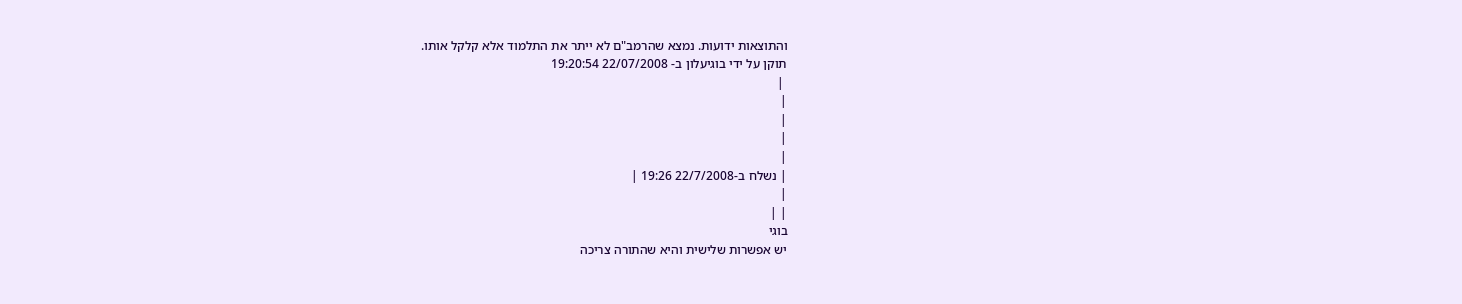והתוצאות ידועות. נמצא שהרמב"ם לא ייתר את התלמוד אלא קלקל אותו.
תוקן על ידי בוגיעלון ב- 22/07/2008 19:20:54
 |
|
|
|
|
| נשלח ב-22/7/2008 19:26 |
|
| |
בוגי
יש אפשרות שלישית והיא שהתורה צריכה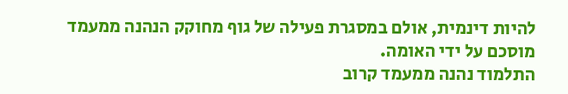להיות דינמית, אולם במסגרת פעילה של גוף מחוקק הנהנה ממעמד מוסכם על ידי האומה.
התלמוד נהנה ממעמד קרוב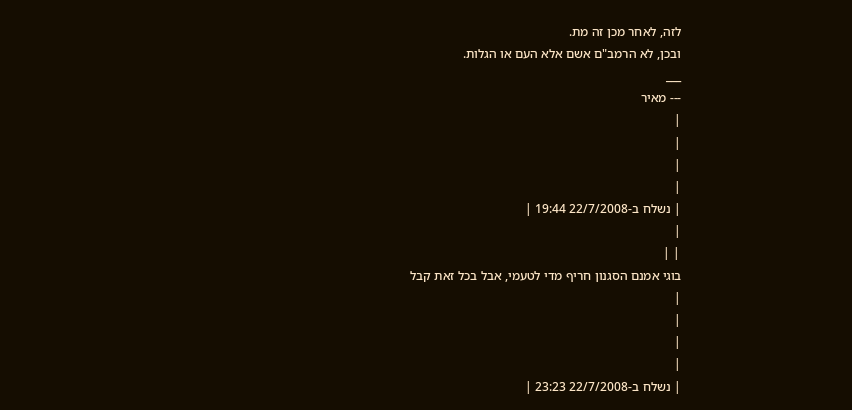לזה, לאחר מכן זה מת.
ובכן, לא הרמב"ם אשם אלא העם או הגלות.
___
--- מאיר
|
|
|
|
| נשלח ב-22/7/2008 19:44 |
|
| |
בוגי אמנם הסגנון חריף מדי לטעמי, אבל בכל זאת קבל
|
|
|
|
| נשלח ב-22/7/2008 23:23 |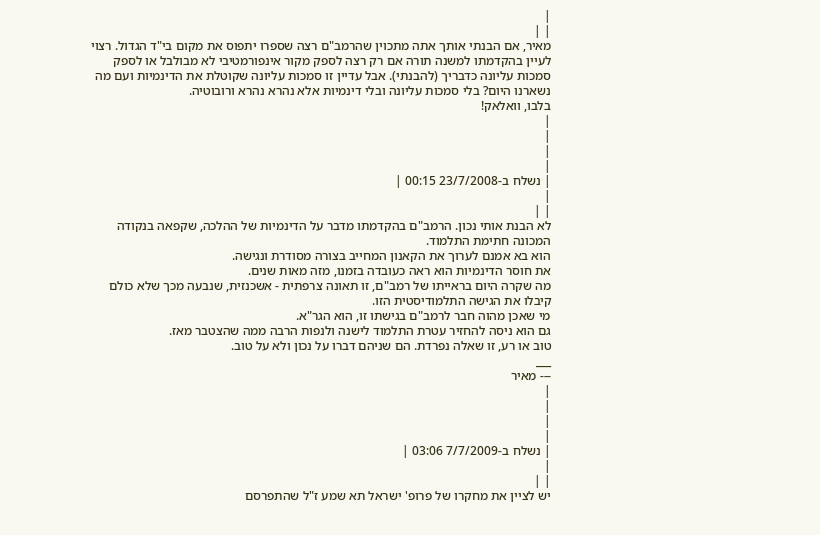|
| |
מאיר, אם הבנתי אותך אתה מתכוין שהרמב"ם רצה שספרו יתפוס את מקום בי"ד הגדול. רצוי לעיין בהקדמתו למשנה תורה אם רק רצה לספק מקור אינפורמטיבי לא מבולבל או לספק סמכות עליונה כדבריך (להבנתי). אבל עדיין זו סמכות עליונה שקוטלת את הדינמיות ועם מה נשארנו היום? בלי סמכות עליונה ובלי דינמיות אלא נהרא נהרא ורובוטיה.
בלבו, וואלאק!
|
|
|
|
| נשלח ב-23/7/2008 00:15 |
|
| |
לא הבנת אותי נכון. הרמב"ם בהקדמתו מדבר על הדינמיות של ההלכה, שקפאה בנקודה המכונה חתימת התלמוד.
הוא בא אמנם לערוך את הקאנון המחייב בצורה מסודרת ונגישה.
את חוסר הדינמיות הוא ראה כעובדה בזמנו, מזה מאות שנים.
מה שקרה היום בראייתו של רמב"ם, זו תאונה צרפתית - אשכנזית, שנבעה מכך שלא כולם קיבלו את הגישה התלמודיסטית הזו.
מי שאכן מהוה חבר לרמב"ם בגישתו זו, הוא הגר"א.
גם הוא ניסה להחזיר עטרת התלמוד לישנה ולנפות הרבה ממה שהצטבר מאז.
טוב או רע, זו שאלה נפרדת. הם שניהם דברו על נכון ולא על טוב.
___
--- מאיר
|
|
|
|
| נשלח ב-7/7/2009 03:06 |
|
| |
יש לציין את מחקרו של פרופ' ישראל תא שמע ז"ל שהתפרסם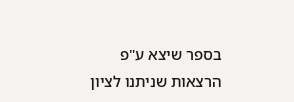בספר שיצא ע"פ הרצאות שניתנו לציון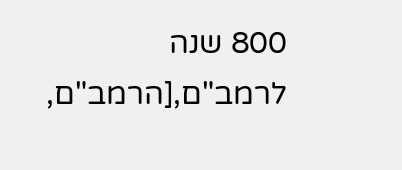800 שנה לרמב"ם,[הרמב"ם,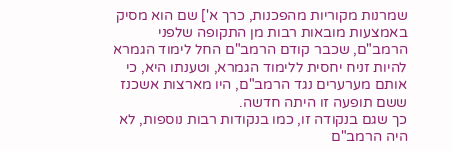שמרנות מקוריות מהפכנות, כרך א'] שם הוא מסיק באמצעות מובאות רבות מן התקופה שלפני הרמב"ם, שכבר קודם הרמב"ם החל לימוד הגמרא להיות זניח יחסית ללימוד הגמרא, וטענתו היא, כי אותם מערערים נגד הרמב"ם, היו מארצות אשכנז ששם תופעה זו היתה חדשה.
כך שגם בנקודה זו, כמו בנקודות רבות נוספות, לא היה הרמב"ם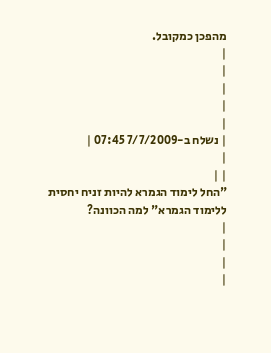מהפכן כמקובל.
|
|
|
|
|
| נשלח ב-7/7/2009 07:45 |
|
| |
"החל לימוד הגמרא להיות זניח יחסית ללימוד הגמרא" למה הכוונה?
|
|
|
|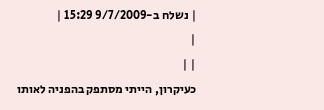| נשלח ב-9/7/2009 15:29 |
|
| |
כעיקרון, הייתי מסתפק בהפניה לאותו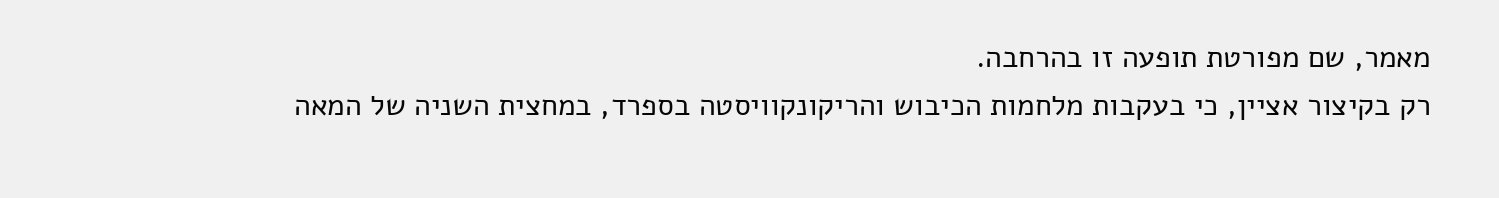מאמר, שם מפורטת תופעה זו בהרחבה.
רק בקיצור אציין, כי בעקבות מלחמות הכיבוש והריקונקוויסטה בספרד, במחצית השניה של המאה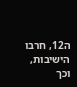ה12, חרבו הישיבות, וכך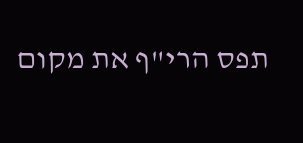תפס הרי"ף את מקום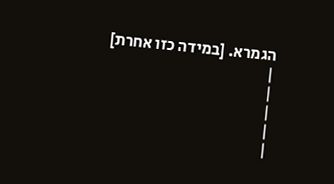הגמרא. [במידה כזו אחרת]
|
|
|
|
|